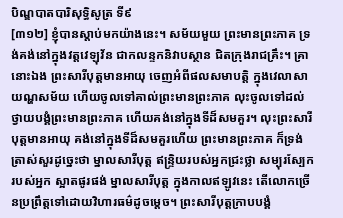បិណ្ឌបាតបារិសុទ្ធិសូត្រ ទី៩
[៣១២] ខ្ញុំបានស្តាប់មកយ៉ាងនេះ។ សម័យមួយ ព្រះមានព្រះភាគ ទ្រង់គង់នៅក្នុងវត្តវេឡុវ័ន ជាកលន្ទកនិវាបស្ថាន ជិតក្រុងរាជគ្រឹះ។ គ្រានោះឯង ព្រះសារីបុត្តមានអាយុ ចេញអំពីផលសមាបត្តិ ក្នុងវេលាសាយណ្ហសម័យ ហើយចូលទៅគាល់ព្រះមានព្រះភាគ លុះចូលទៅដល់ ថ្វាយបង្គំព្រះមានព្រះភាគ ហើយគង់នៅក្នុងទីដ៏សមគួរ។ លុះព្រះសារីបុត្តមានអាយុ គង់នៅក្នុងទីដ៏សមគួរហើយ ព្រះមានព្រះភាគ ក៏ទ្រង់ត្រាស់សួរដូច្នេះថា ម្នាលសារីបុត្ត ឥន្ទ្រិយរបស់អ្នកជ្រះថ្លា សម្បុរស្បែករបស់អ្នក ស្អាតផូរផង់ ម្នាលសារីបុត្ត ក្នុងកាលឥឡូវនេះ តើលោកច្រើនប្រព្រឹត្តទៅដោយវិហារធម៌ដូចម្តេច។ ព្រះសារីបុត្តក្រាបបង្គំ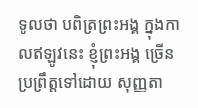ទូលថា បពិត្រព្រះអង្គ ក្នុងកាលឥឡូវនេះ ខ្ញុំព្រះអង្គ ច្រើនប្រព្រឹត្តទៅដោយ សុញ្ញតា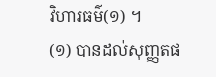វិហារធម៌(១) ។
(១) បានដល់សុញ្ញតផ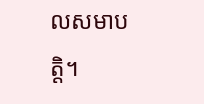លសមាបត្តិ។